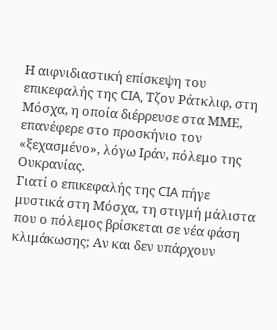Η αιφνιδιαστική επίσκεψη του επικεφαλής της CIA, Τζον Ράτκλιφ, στη Μόσχα, η οποία διέρρευσε στα ΜΜΕ, επανέφερε στο προσκήνιο τον «ξεχασμένο», λόγω Ιράν, πόλεμο της Ουκρανίας.
Γιατί ο επικεφαλής της CIA πήγε μυστικά στη Μόσχα, τη στιγμή μάλιστα που ο πόλεμος βρίσκεται σε νέα φάση κλιμάκωσης; Αν και δεν υπάρχουν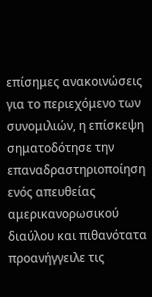επίσημες ανακοινώσεις για το περιεχόμενο των συνομιλιών, η επίσκεψη σηματοδότησε την επαναδραστηριοποίηση ενός απευθείας αμερικανορωσικού διαύλου και πιθανότατα προανήγγειλε τις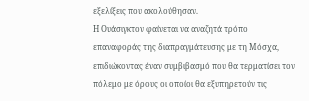εξελίξεις που ακολούθησαν.
Η Ουάσιγκτον φαίνεται να αναζητά τρόπο επαναφοράς της διαπραγμάτευσης με τη Μόσχα, επιδιώκοντας έναν συμβιβασμό που θα τερματίσει τον πόλεμο με όρους οι οποίοι θα εξυπηρετούν τις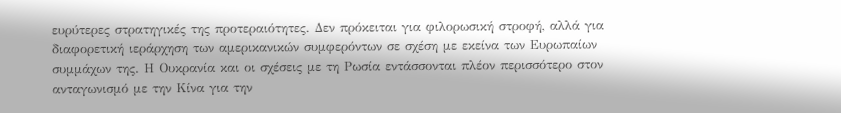ευρύτερες στρατηγικές της προτεραιότητες. Δεν πρόκειται για φιλορωσική στροφή, αλλά για διαφορετική ιεράρχηση των αμερικανικών συμφερόντων σε σχέση με εκείνα των Ευρωπαίων συμμάχων της. Η Ουκρανία και οι σχέσεις με τη Ρωσία εντάσσονται πλέον περισσότερο στον ανταγωνισμό με την Κίνα για την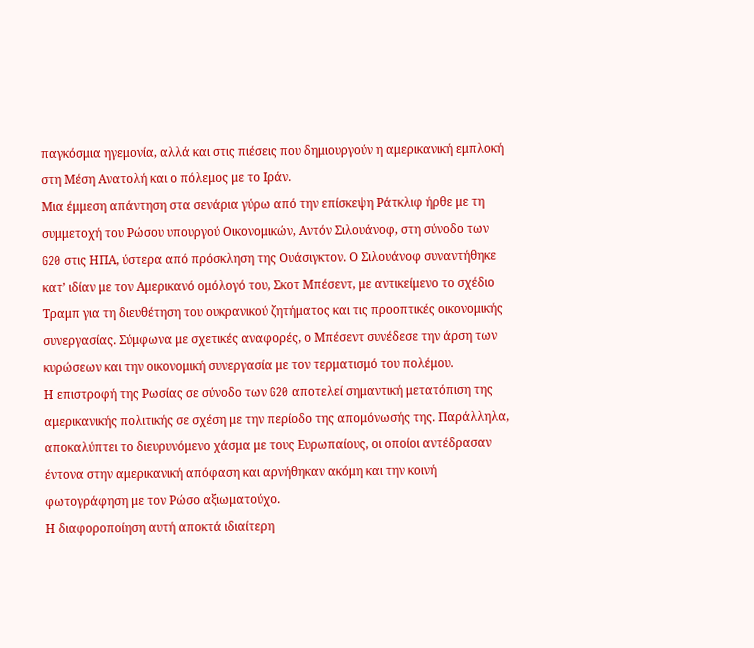παγκόσμια ηγεμονία, αλλά και στις πιέσεις που δημιουργούν η αμερικανική εμπλοκή στη Μέση Ανατολή και ο πόλεμος με το Ιράν.
Μια έμμεση απάντηση στα σενάρια γύρω από την επίσκεψη Ράτκλιφ ήρθε με τη συμμετοχή του Ρώσου υπουργού Οικονομικών, Αντόν Σιλουάνοφ, στη σύνοδο των G20 στις ΗΠΑ, ύστερα από πρόσκληση της Ουάσιγκτον. Ο Σιλουάνοφ συναντήθηκε κατ’ ιδίαν με τον Αμερικανό ομόλογό του, Σκοτ Μπέσεντ, με αντικείμενο το σχέδιο Τραμπ για τη διευθέτηση του ουκρανικού ζητήματος και τις προοπτικές οικονομικής συνεργασίας. Σύμφωνα με σχετικές αναφορές, ο Μπέσεντ συνέδεσε την άρση των κυρώσεων και την οικονομική συνεργασία με τον τερματισμό του πολέμου.
Η επιστροφή της Ρωσίας σε σύνοδο των G20 αποτελεί σημαντική μετατόπιση της αμερικανικής πολιτικής σε σχέση με την περίοδο της απομόνωσής της. Παράλληλα, αποκαλύπτει το διευρυνόμενο χάσμα με τους Ευρωπαίους, οι οποίοι αντέδρασαν έντονα στην αμερικανική απόφαση και αρνήθηκαν ακόμη και την κοινή φωτογράφηση με τον Ρώσο αξιωματούχο.
Η διαφοροποίηση αυτή αποκτά ιδιαίτερη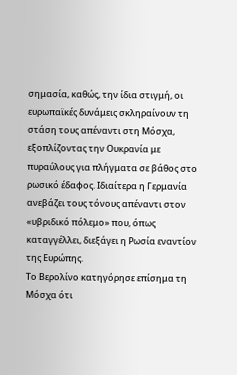σημασία, καθώς, την ίδια στιγμή, οι ευρωπαϊκές δυνάμεις σκληραίνουν τη στάση τους απέναντι στη Μόσχα, εξοπλίζοντας την Ουκρανία με πυραύλους για πλήγματα σε βάθος στο ρωσικό έδαφος. Ιδιαίτερα η Γερμανία ανεβάζει τους τόνους απέναντι στον «υβριδικό πόλεμο» που, όπως καταγγέλλει, διεξάγει η Ρωσία εναντίον της Ευρώπης.
Το Βερολίνο κατηγόρησε επίσημα τη Μόσχα ότι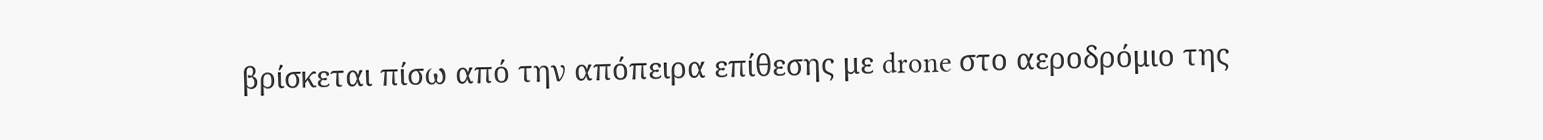βρίσκεται πίσω από την απόπειρα επίθεσης με drone στο αεροδρόμιο της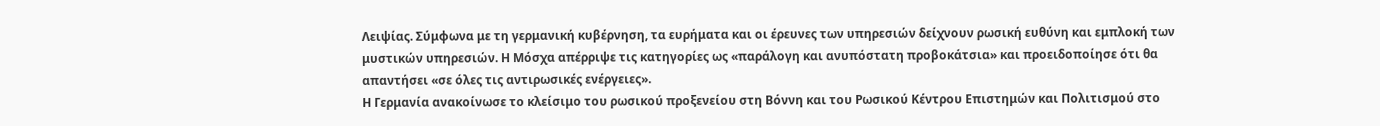Λειψίας. Σύμφωνα με τη γερμανική κυβέρνηση, τα ευρήματα και οι έρευνες των υπηρεσιών δείχνουν ρωσική ευθύνη και εμπλοκή των μυστικών υπηρεσιών. Η Μόσχα απέρριψε τις κατηγορίες ως «παράλογη και ανυπόστατη προβοκάτσια» και προειδοποίησε ότι θα απαντήσει «σε όλες τις αντιρωσικές ενέργειες».
Η Γερμανία ανακοίνωσε το κλείσιμο του ρωσικού προξενείου στη Βόννη και του Ρωσικού Κέντρου Επιστημών και Πολιτισμού στο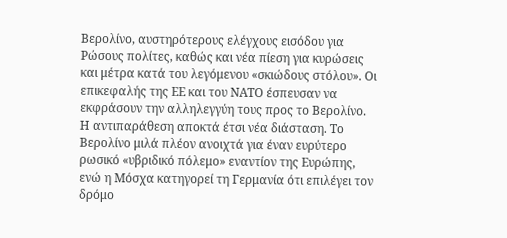Βερολίνο, αυστηρότερους ελέγχους εισόδου για Ρώσους πολίτες, καθώς και νέα πίεση για κυρώσεις και μέτρα κατά του λεγόμενου «σκιώδους στόλου». Οι επικεφαλής της ΕΕ και του ΝΑΤΟ έσπευσαν να εκφράσουν την αλληλεγγύη τους προς το Βερολίνο.
Η αντιπαράθεση αποκτά έτσι νέα διάσταση. Το Βερολίνο μιλά πλέον ανοιχτά για έναν ευρύτερο ρωσικό «υβριδικό πόλεμο» εναντίον της Ευρώπης, ενώ η Μόσχα κατηγορεί τη Γερμανία ότι επιλέγει τον δρόμο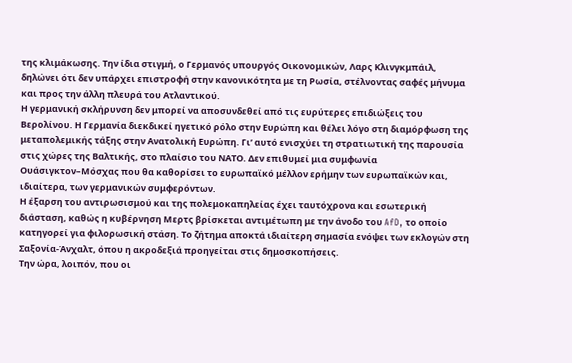της κλιμάκωσης. Την ίδια στιγμή, ο Γερμανός υπουργός Οικονομικών, Λαρς Κλινγκμπάιλ, δηλώνει ότι δεν υπάρχει επιστροφή στην κανονικότητα με τη Ρωσία, στέλνοντας σαφές μήνυμα και προς την άλλη πλευρά του Ατλαντικού.
Η γερμανική σκλήρυνση δεν μπορεί να αποσυνδεθεί από τις ευρύτερες επιδιώξεις του Βερολίνου. Η Γερμανία διεκδικεί ηγετικό ρόλο στην Ευρώπη και θέλει λόγο στη διαμόρφωση της μεταπολεμικής τάξης στην Ανατολική Ευρώπη. Γι’ αυτό ενισχύει τη στρατιωτική της παρουσία στις χώρες της Βαλτικής, στο πλαίσιο του ΝΑΤΟ. Δεν επιθυμεί μια συμφωνία Ουάσιγκτον–Μόσχας που θα καθορίσει το ευρωπαϊκό μέλλον ερήμην των ευρωπαϊκών και, ιδιαίτερα, των γερμανικών συμφερόντων.
Η έξαρση του αντιρωσισμού και της πολεμοκαπηλείας έχει ταυτόχρονα και εσωτερική διάσταση, καθώς η κυβέρνηση Μερτς βρίσκεται αντιμέτωπη με την άνοδο του AfD, το οποίο κατηγορεί για φιλορωσική στάση. Το ζήτημα αποκτά ιδιαίτερη σημασία ενόψει των εκλογών στη Σαξονία-Άνχαλτ, όπου η ακροδεξιά προηγείται στις δημοσκοπήσεις.
Την ώρα, λοιπόν, που οι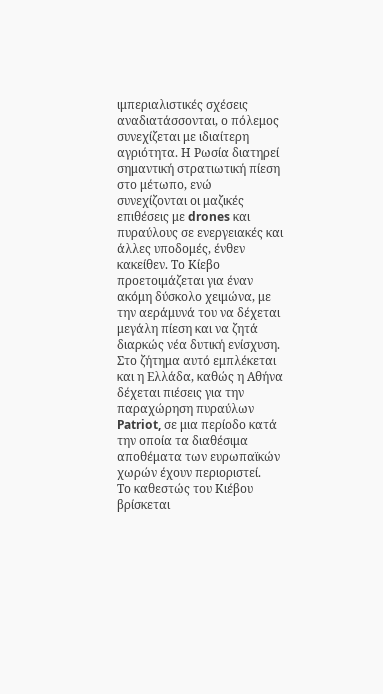ιμπεριαλιστικές σχέσεις αναδιατάσσονται, ο πόλεμος συνεχίζεται με ιδιαίτερη αγριότητα. Η Ρωσία διατηρεί σημαντική στρατιωτική πίεση στο μέτωπο, ενώ συνεχίζονται οι μαζικές επιθέσεις με drones και πυραύλους σε ενεργειακές και άλλες υποδομές, ένθεν κακείθεν. Το Κίεβο προετοιμάζεται για έναν ακόμη δύσκολο χειμώνα, με την αεράμυνά του να δέχεται μεγάλη πίεση και να ζητά διαρκώς νέα δυτική ενίσχυση.
Στο ζήτημα αυτό εμπλέκεται και η Ελλάδα, καθώς η Αθήνα δέχεται πιέσεις για την παραχώρηση πυραύλων Patriot, σε μια περίοδο κατά την οποία τα διαθέσιμα αποθέματα των ευρωπαϊκών χωρών έχουν περιοριστεί.
Το καθεστώς του Κιέβου βρίσκεται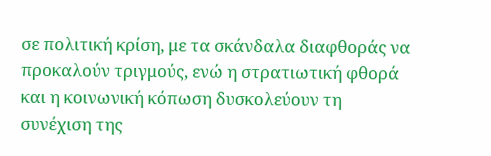σε πολιτική κρίση, με τα σκάνδαλα διαφθοράς να προκαλούν τριγμούς, ενώ η στρατιωτική φθορά και η κοινωνική κόπωση δυσκολεύουν τη συνέχιση της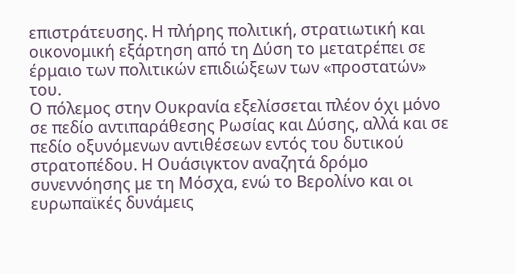επιστράτευσης. Η πλήρης πολιτική, στρατιωτική και οικονομική εξάρτηση από τη Δύση το μετατρέπει σε έρμαιο των πολιτικών επιδιώξεων των «προστατών» του.
Ο πόλεμος στην Ουκρανία εξελίσσεται πλέον όχι μόνο σε πεδίο αντιπαράθεσης Ρωσίας και Δύσης, αλλά και σε πεδίο οξυνόμενων αντιθέσεων εντός του δυτικού στρατοπέδου. Η Ουάσιγκτον αναζητά δρόμο συνεννόησης με τη Μόσχα, ενώ το Βερολίνο και οι ευρωπαϊκές δυνάμεις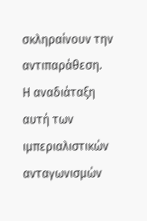σκληραίνουν την αντιπαράθεση.
Η αναδιάταξη αυτή των ιμπεριαλιστικών ανταγωνισμών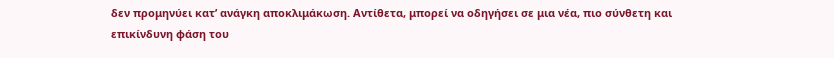δεν προμηνύει κατ’ ανάγκη αποκλιμάκωση. Αντίθετα, μπορεί να οδηγήσει σε μια νέα, πιο σύνθετη και επικίνδυνη φάση του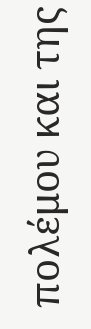πολέμου και της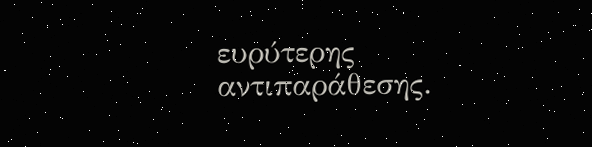ευρύτερης αντιπαράθεσης.